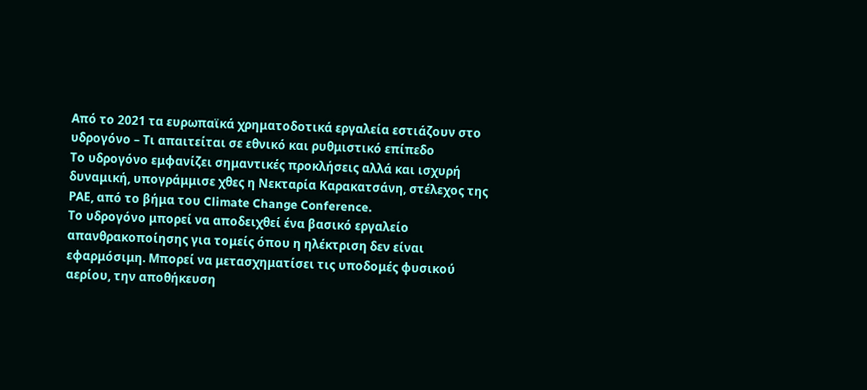Από το 2021 τα ευρωπαϊκά χρηματοδοτικά εργαλεία εστιάζουν στο υδρογόνο – Τι απαιτείται σε εθνικό και ρυθμιστικό επίπεδο
Το υδρογόνο εμφανίζει σημαντικές προκλήσεις αλλά και ισχυρή δυναμική, υπογράμμισε χθες η Νεκταρία Καρακατσάνη, στέλεχος της ΡΑΕ, από το βήμα του Climate Change Conference.
Το υδρογόνο μπορεί να αποδειχθεί ένα βασικό εργαλείο απανθρακοποίησης για τομείς όπου η ηλέκτριση δεν είναι εφαρμόσιμη. Μπορεί να μετασχηματίσει τις υποδομές φυσικού αερίου, την αποθήκευση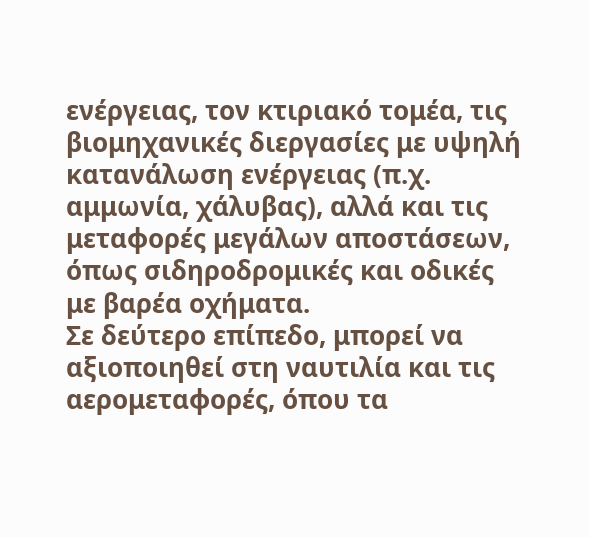ενέργειας, τον κτιριακό τομέα, τις βιομηχανικές διεργασίες με υψηλή κατανάλωση ενέργειας (π.χ. αμμωνία, χάλυβας), αλλά και τις μεταφορές μεγάλων αποστάσεων, όπως σιδηροδρομικές και οδικές με βαρέα οχήματα.
Σε δεύτερο επίπεδο, μπορεί να αξιοποιηθεί στη ναυτιλία και τις αερομεταφορές, όπου τα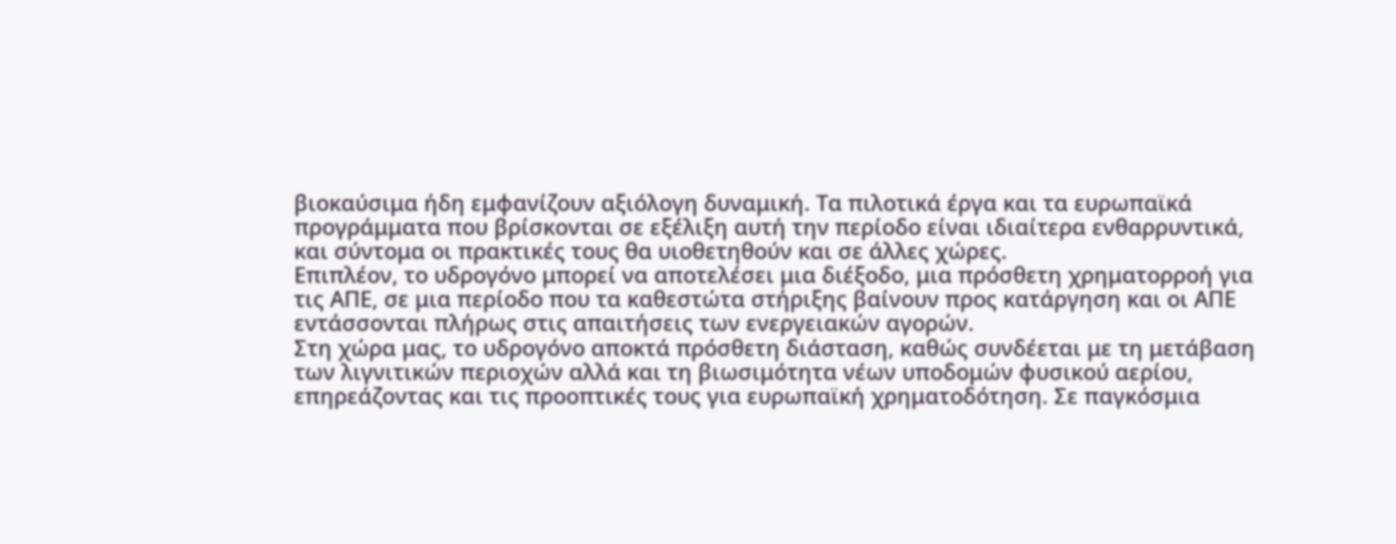βιοκαύσιμα ήδη εμφανίζουν αξιόλογη δυναμική. Τα πιλοτικά έργα και τα ευρωπαϊκά προγράμματα που βρίσκονται σε εξέλιξη αυτή την περίοδο είναι ιδιαίτερα ενθαρρυντικά, και σύντομα οι πρακτικές τους θα υιοθετηθούν και σε άλλες χώρες.
Επιπλέον, το υδρογόνο μπορεί να αποτελέσει μια διέξοδο, μια πρόσθετη χρηματορροή για τις ΑΠΕ, σε μια περίοδο που τα καθεστώτα στήριξης βαίνουν προς κατάργηση και οι ΑΠΕ εντάσσονται πλήρως στις απαιτήσεις των ενεργειακών αγορών.
Στη χώρα μας, το υδρογόνο αποκτά πρόσθετη διάσταση, καθώς συνδέεται με τη μετάβαση των λιγνιτικών περιοχών αλλά και τη βιωσιμότητα νέων υποδομών φυσικού αερίου, επηρεάζοντας και τις προοπτικές τους για ευρωπαϊκή χρηματοδότηση. Σε παγκόσμια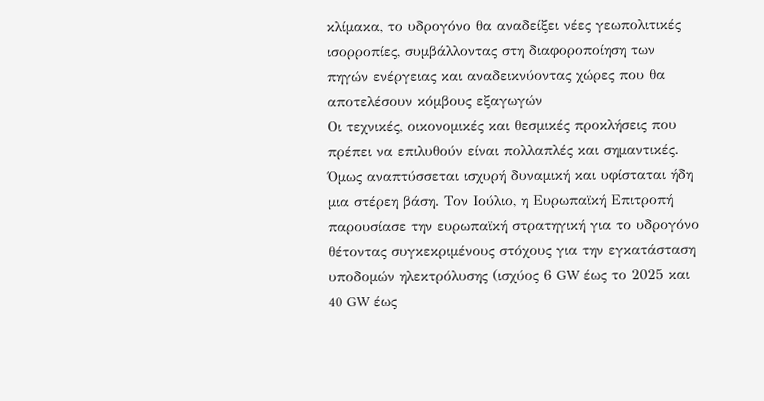κλίμακα, το υδρογόνο θα αναδείξει νέες γεωπολιτικές ισορροπίες, συμβάλλοντας στη διαφοροποίηση των πηγών ενέργειας και αναδεικνύοντας χώρες που θα αποτελέσουν κόμβους εξαγωγών
Οι τεχνικές, οικονομικές και θεσμικές προκλήσεις που πρέπει να επιλυθούν είναι πολλαπλές και σημαντικές. Όμως αναπτύσσεται ισχυρή δυναμική και υφίσταται ήδη μια στέρεη βάση. Τον Ιούλιο, η Ευρωπαϊκή Επιτροπή παρουσίασε την ευρωπαϊκή στρατηγική για το υδρογόνο θέτοντας συγκεκριμένους στόχους για την εγκατάσταση υποδομών ηλεκτρόλυσης (ισχύος 6 GW έως το 2025 και 40 GW έως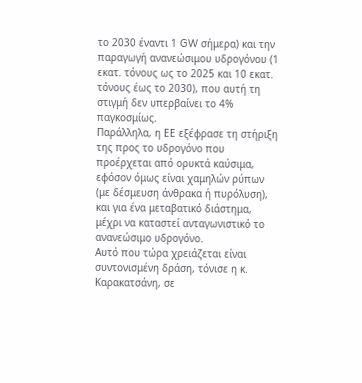το 2030 έναντι 1 GW σήμερα) και την παραγωγή ανανεώσιμου υδρογόνου (1 εκατ. τόνους ως το 2025 και 10 εκατ. τόνους έως το 2030), που αυτή τη στιγμή δεν υπερβαίνει το 4% παγκοσμίως.
Παράλληλα, η ΕΕ εξέφρασε τη στήριξη της προς το υδρογόνο που προέρχεται από ορυκτά καύσιμα, εφόσον όμως είναι χαμηλών ρύπων (με δέσμευση άνθρακα ή πυρόλυση), και για ένα μεταβατικό διάστημα, μέχρι να καταστεί ανταγωνιστικό το ανανεώσιμο υδρογόνο.
Αυτό που τώρα χρειάζεται είναι συντονισμένη δράση, τόνισε η κ. Καρακατσάνη, σε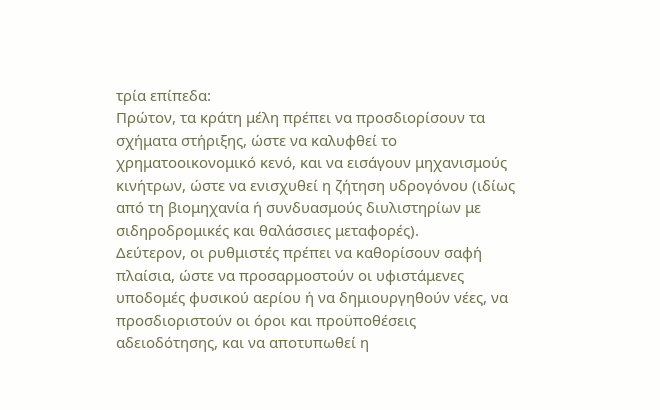τρία επίπεδα:
Πρώτον, τα κράτη μέλη πρέπει να προσδιορίσουν τα σχήματα στήριξης, ώστε να καλυφθεί το χρηματοοικονομικό κενό, και να εισάγουν μηχανισμούς κινήτρων, ώστε να ενισχυθεί η ζήτηση υδρογόνου (ιδίως από τη βιομηχανία ή συνδυασμούς διυλιστηρίων με σιδηροδρομικές και θαλάσσιες μεταφορές).
Δεύτερον, οι ρυθμιστές πρέπει να καθορίσουν σαφή πλαίσια, ώστε να προσαρμοστούν οι υφιστάμενες υποδομές φυσικού αερίου ή να δημιουργηθούν νέες, να προσδιοριστούν οι όροι και προϋποθέσεις αδειοδότησης, και να αποτυπωθεί η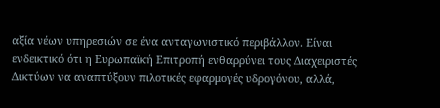αξία νέων υπηρεσιών σε ένα ανταγωνιστικό περιβάλλον. Είναι ενδεικτικό ότι η Ευρωπαϊκή Επιτροπή ενθαρρύνει τους Διαχειριστές Δικτύων να αναπτύξουν πιλοτικές εφαρμογές υδρογόνου, αλλά,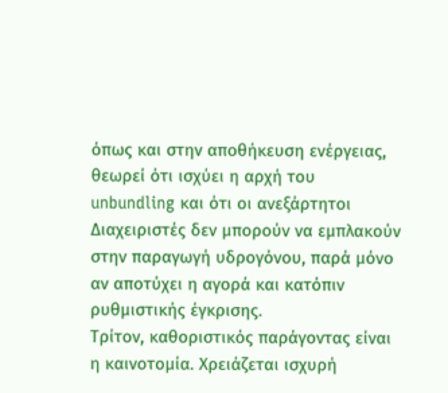όπως και στην αποθήκευση ενέργειας, θεωρεί ότι ισχύει η αρχή του unbundling και ότι οι ανεξάρτητοι Διαχειριστές δεν μπορούν να εμπλακούν στην παραγωγή υδρογόνου, παρά μόνο αν αποτύχει η αγορά και κατόπιν ρυθμιστικής έγκρισης.
Τρίτον, καθοριστικός παράγοντας είναι η καινοτομία. Χρειάζεται ισχυρή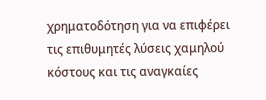χρηματοδότηση για να επιφέρει τις επιθυμητές λύσεις χαμηλού κόστους και τις αναγκαίες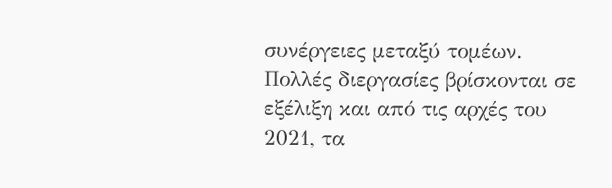συνέργειες μεταξύ τομέων. Πολλές διεργασίες βρίσκονται σε εξέλιξη και από τις αρχές του 2021, τα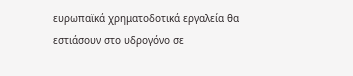ευρωπαϊκά χρηματοδοτικά εργαλεία θα εστιάσουν στο υδρογόνο σε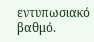εντυπωσιακό βαθμό.